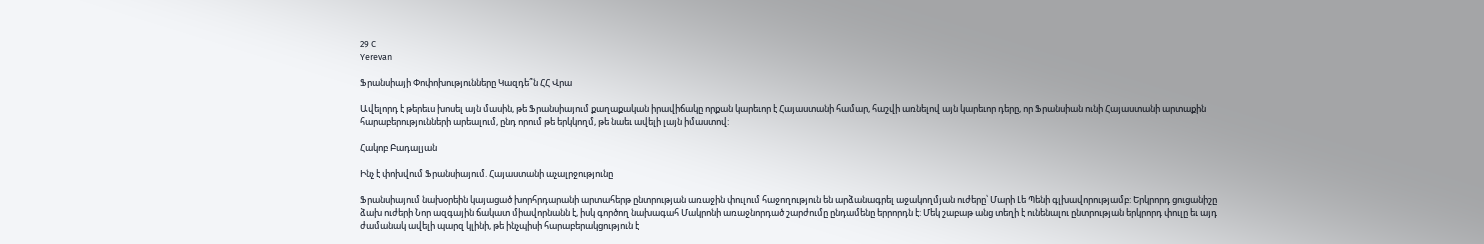29 C
Yerevan

Ֆրանսիայի Փոփոխությունները Կազդե՞ն ՀՀ Վրա

Ավելորդ է թերեւս խոսել այն մասին, թե Ֆրանսիայում քաղաքական իրավիճակը որքան կարեւոր է Հայաստանի համար, հաշվի առնելով այն կարեւոր դերը, որ Ֆրանսիան ունի Հայաստանի արտաքին հարաբերությունների արեալում, ընդ որում թե երկկողմ, թե նաեւ ավելի լայն իմաստով:

Հակոբ Բադալյան

Ինչ է փոխվում Ֆրանսիայում. Հայաստանի աչալրջությունը

Ֆրանսիայում նախօրեին կայացած խորհրդարանի արտահերթ ընտրության առաջին փուլում հաջողություն են արձանագրել աջակողմյան ուժերը՝ Մարի Լե Պենի գլխավորությամբ: Երկրորդ ցուցանիշը ձախ ուժերի Նոր ազգային ճակատ միավորնանն է, իսկ գործող նախագահ Մակրոնի առաջնորդած շարժումը ընդամենը երրորդն է: Մեկ շաբաթ անց տեղի է ունենալու ընտրության երկրորդ փուլը եւ այդ ժամանակ ավելի պարզ կլինի, թե ինչպիսի հարաբերակցություն է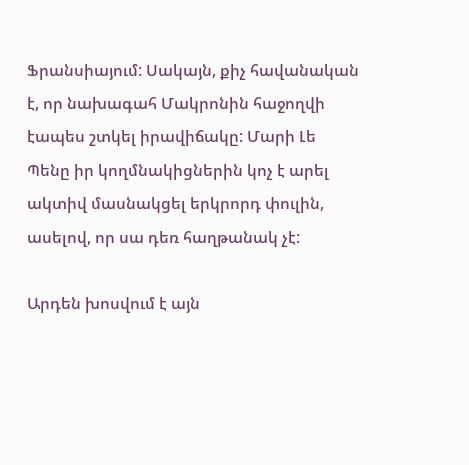Ֆրանսիայում: Սակայն, քիչ հավանական է, որ նախագահ Մակրոնին հաջողվի էապես շտկել իրավիճակը: Մարի Լե Պենը իր կողմնակիցներին կոչ է արել ակտիվ մասնակցել երկրորդ փուլին, ասելով, որ սա դեռ հաղթանակ չէ:

Արդեն խոսվում է այն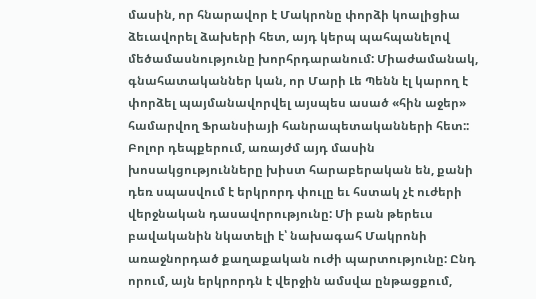մասին, որ հնարավոր է Մակրոնը փորձի կոալիցիա ձեւավորել ձախերի հետ, այդ կերպ պահպանելով մեծամասնությունը խորհրդարանում: Միաժամանակ, գնահատականներ կան, որ Մարի Լե Պենն էլ կարող է փորձել պայմանավորվել այսպես ասած «հին աջեր» համարվող Ֆրանսիայի հանրապետականների հետ:: Բոլոր դեպքերում, առայժմ այդ մասին խոսակցությունները խիստ հարաբերական են, քանի դեռ սպասվում է երկրորդ փուլը եւ հստակ չէ ուժերի վերջնական դասավորությունը: Մի բան թերեւս բավականին նկատելի է՝ նախագահ Մակրոնի առաջնորդած քաղաքական ուժի պարտությունը: Ընդ որում, այն երկրորդն է վերջին ամսվա ընթացքում,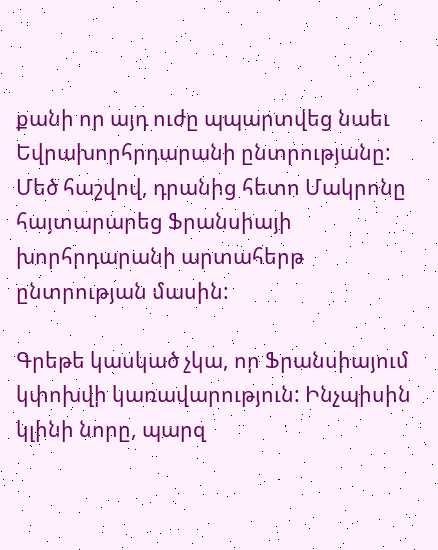քանի որ այդ ուժը պպարտվեց նաեւ Եվրախորհրդարանի ընտրությանը: Մեծ հաշվով, դրանից հետո Մակրոնը հայտարարեց Ֆրանսիայի խորհրդարանի արտահերթ ընտրության մասին:

Գրեթե կասկած չկա, որ Ֆրանսիայում կփոխվի կառավարություն: Ինչպիսին կլինի նորը, պարզ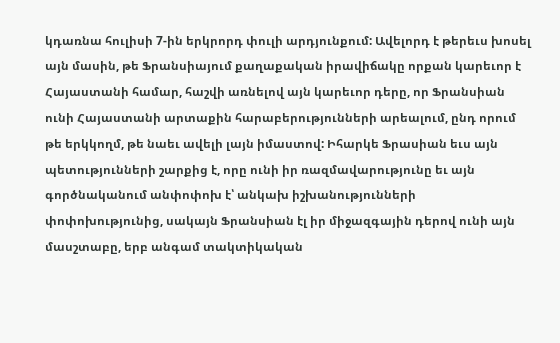կդառնա հուլիսի 7‑ին երկրորդ փուլի արդյունքում: Ավելորդ է թերեւս խոսել այն մասին, թե Ֆրանսիայում քաղաքական իրավիճակը որքան կարեւոր է Հայաստանի համար, հաշվի առնելով այն կարեւոր դերը, որ Ֆրանսիան ունի Հայաստանի արտաքին հարաբերությունների արեալում, ընդ որում թե երկկողմ, թե նաեւ ավելի լայն իմաստով: Իհարկե Ֆրասիան եւս այն պետությունների շարքից է, որը ունի իր ռազմավարությունը եւ այն գործնականում անփոփոխ է՝ անկախ իշխանությունների փոփոխությունից, սակայն Ֆրանսիան էլ իր միջազգային դերով ունի այն մասշտաբը, երբ անգամ տակտիկական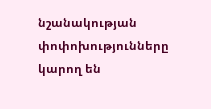նշանակության փոփոխությունները կարող են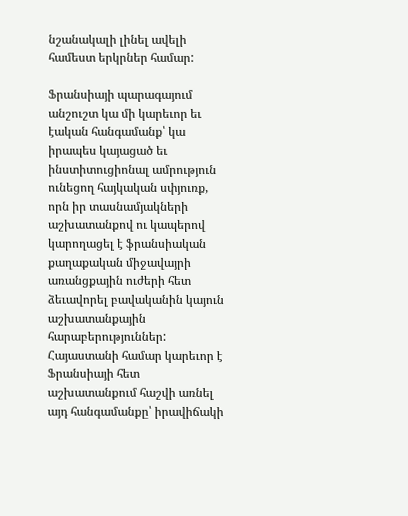նշանակալի լինել ավելի համեստ երկրներ համար:

Ֆրանսիայի պարագայում անշուշտ կա մի կարեւոր եւ էական հանգամանք՝ կա իրապես կայացած եւ ինստիտուցիոնալ ամրություն ունեցող հայկական սփյուռք, որն իր տասնամյակների աշխատանքով ու կապերով կարողացել է ֆրանսիական քաղաքական միջավայրի առանցքային ուժերի հետ ձեւավորել բավականին կայուն աշխատանքային հարաբերություններ: Հայաստանի համար կարեւոր է Ֆրանսիայի հետ աշխատանքում հաշվի առնել այդ հանգամանքը՝ իրավիճակի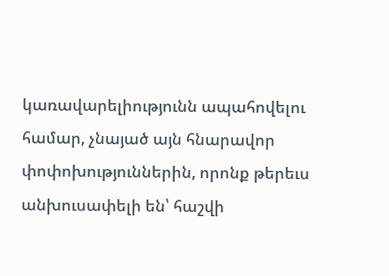կառավարելիությունն ապահովելու համար, չնայած այն հնարավոր փոփոխություններին, որոնք թերեւս անխուսափելի են՝ հաշվի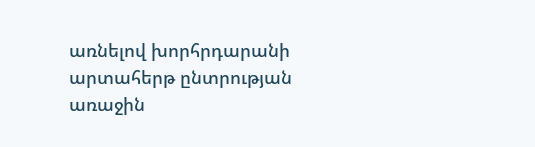առնելով խորհրդարանի արտահերթ ընտրության առաջին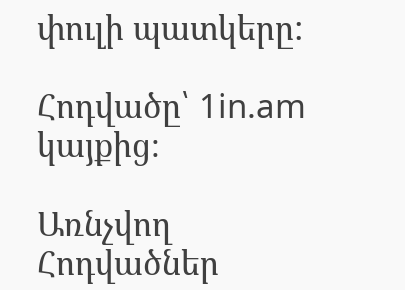փուլի պատկերը:

Հոդվածը՝ 1in.am կայքից։

Առնչվող Հոդվածներ